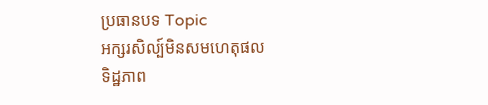ប្រធានបទ Topic
អក្សរសិល្ប៍មិនសមហេតុផល
ទិដ្ឋភាព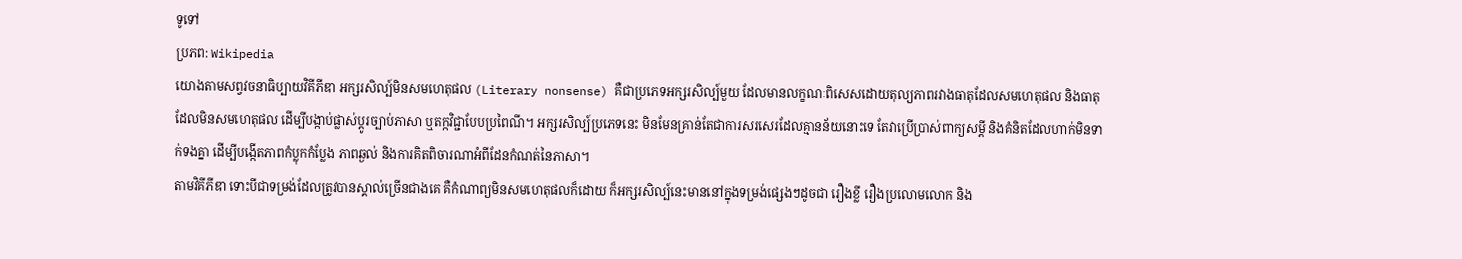ទូទៅ
ប្រភព: Wikipedia
យោងតាមសព្វវចនាធិប្បាយវិគីភីឌា អក្សរសិល្ប៍មិនសមហេតុផល (Literary nonsense) គឺជាប្រភេទអក្សរសិល្ប៍មួយ ដែលមានលក្ខណៈពិសេសដោយតុល្យភាពរវាងធាតុដែលសមហេតុផល និងធាតុដែលមិនសមហេតុផល ដើម្បីបង្កាប់ផ្លាស់ប្តូរច្បាប់ភាសា ឬតក្កវិជ្ជាបែបប្រពៃណី។ អក្សរសិល្ប៍ប្រភេទនេះ មិនមែនគ្រាន់តែជាការសរសេរដែលគ្មានន័យនោះទេ តែវាប្រើប្រាស់ពាក្យសម្ដី និងគំនិតដែលហាក់មិនទាក់ទងគ្នា ដើម្បីបង្កើតភាពកំប្លុកកំប្លែង ភាពឆ្ងល់ និងការគិតពិចារណាអំពីដែនកំណត់នៃភាសា។
តាមវិគីភីឌា ទោះបីជាទម្រង់ដែលត្រូវបានស្គាល់ច្រើនជាងគេ គឺកំណាព្យមិនសមហេតុផលក៏ដោយ ក៏អក្សរសិល្ប៍នេះមាននៅក្នុងទម្រង់ផ្សេងៗដូចជា រឿងខ្លី រឿងប្រលោមលោក និង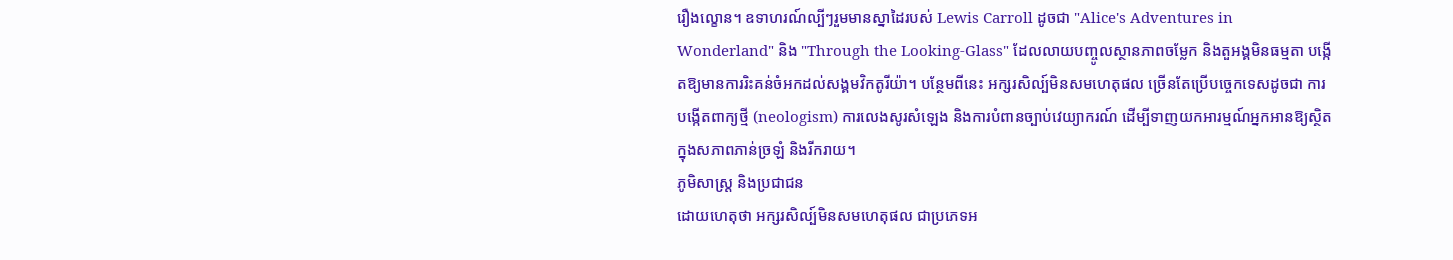រឿងល្ខោន។ ឧទាហរណ៍ល្បីៗរួមមានស្នាដៃរបស់ Lewis Carroll ដូចជា "Alice's Adventures in Wonderland" និង "Through the Looking-Glass" ដែលលាយបញ្ចូលស្ថានភាពចម្លែក និងតួអង្គមិនធម្មតា បង្កើតឱ្យមានការរិះគន់ចំអកដល់សង្គមវិកតូរីយ៉ា។ បន្ថែមពីនេះ អក្សរសិល្ប៍មិនសមហេតុផល ច្រើនតែប្រើបច្ចេកទេសដូចជា ការបង្កើតពាក្យថ្មី (neologism) ការលេងសូរសំឡេង និងការបំពានច្បាប់វេយ្យាករណ៍ ដើម្បីទាញយកអារម្មណ៍អ្នកអានឱ្យស្ថិតក្នុងសភាពភាន់ច្រឡំ និងរីករាយ។
ភូមិសាស្ត្រ និងប្រជាជន
ដោយហេតុថា អក្សរសិល្ប៍មិនសមហេតុផល ជាប្រភេទអ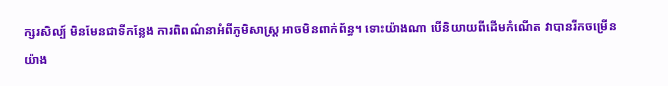ក្សរសិល្ប៍ មិនមែនជាទីកន្លែង ការពិពណ៌នាអំពីភូមិសាស្ត្រ អាចមិនពាក់ព័ន្ធ។ ទោះយ៉ាងណា បើនិយាយពីដើមកំណើត វាបានរីកចម្រើនយ៉ាង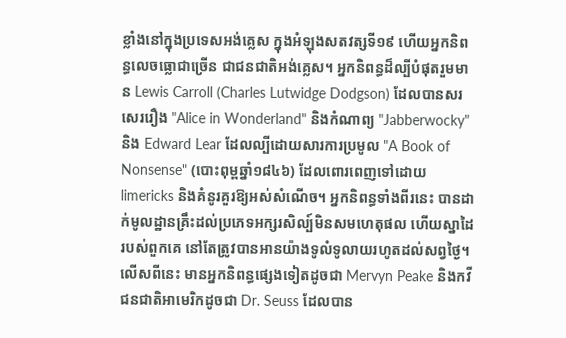ខ្លាំងនៅក្នុងប្រទេសអង់គ្លេស ក្នុងអំឡុងសតវត្សទី១៩ ហើយអ្នកនិពន្ធលេចធ្លោជាច្រើន ជាជនជាតិអង់គ្លេស។ អ្នកនិពន្ធដ៏ល្បីបំផុតរួមមាន Lewis Carroll (Charles Lutwidge Dodgson) ដែលបានសរសេររឿង "Alice in Wonderland" និងកំណាព្យ "Jabberwocky" និង Edward Lear ដែលល្បីដោយសារការប្រមូល "A Book of Nonsense" (បោះពុម្ពឆ្នាំ១៨៤៦) ដែលពោរពេញទៅដោយ limericks និងគំនូរគួរឱ្យអស់សំណើច។ អ្នកនិពន្ធទាំងពីរនេះ បានដាក់មូលដ្ឋានគ្រឹះដល់ប្រភេទអក្សរសិល្ប៍មិនសមហេតុផល ហើយស្នាដៃរបស់ពួកគេ នៅតែត្រូវបានអានយ៉ាងទូលំទូលាយរហូតដល់សព្វថ្ងៃ។ លើសពីនេះ មានអ្នកនិពន្ធផ្សេងទៀតដូចជា Mervyn Peake និងកវីជនជាតិអាមេរិកដូចជា Dr. Seuss ដែលបាន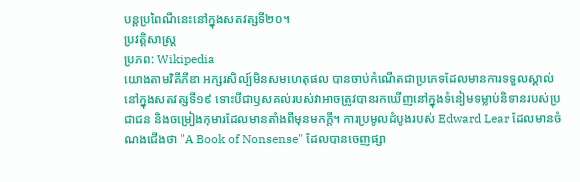បន្តប្រពៃណីនេះនៅក្នុងសតវត្សទី២០។
ប្រវត្តិសាស្ត្រ
ប្រភព: Wikipedia
យោងតាមវិគីភីឌា អក្សរសិល្ប៍មិនសមហេតុផល បានចាប់កំណើតជាប្រភេទដែលមានការទទួលស្គាល់នៅក្នុងសតវត្សទី១៩ ទោះបីជាឫសគល់របស់វាអាចត្រូវបានរកឃើញនៅក្នុងទំនៀមទម្លាប់និទានរបស់ប្រជាជន និងចម្រៀងកុមារដែលមានតាំងពីមុនមកក្តី។ ការប្រមូលដំបូងរបស់ Edward Lear ដែលមានចំណងជើងថា "A Book of Nonsense" ដែលបានចេញផ្សា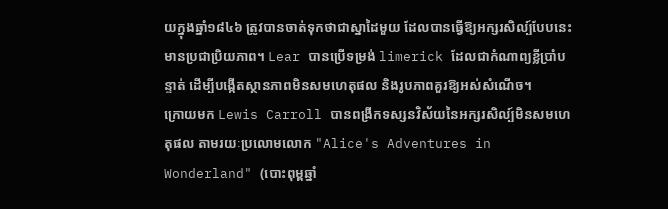យក្នុងឆ្នាំ១៨៤៦ ត្រូវបានចាត់ទុកថាជាស្នាដៃមួយ ដែលបានធ្វើឱ្យអក្សរសិល្ប៍បែបនេះមានប្រជាប្រិយភាព។ Lear បានប្រើទម្រង់ limerick ដែលជាកំណាព្យខ្លីប្រាំបន្ទាត់ ដើម្បីបង្កើតស្ថានភាពមិនសមហេតុផល និងរូបភាពគួរឱ្យអស់សំណើច។
ក្រោយមក Lewis Carroll បានពង្រីកទស្សនវិស័យនៃអក្សរសិល្ប៍មិនសមហេតុផល តាមរយៈប្រលោមលោក "Alice's Adventures in Wonderland" (បោះពុម្ពឆ្នាំ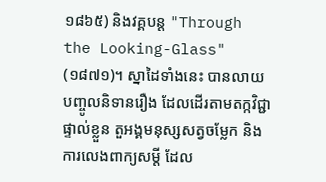១៨៦៥) និងវគ្គបន្ត "Through the Looking-Glass" (១៨៧១)។ ស្នាដៃទាំងនេះ បានលាយបញ្ចូលនិទានរឿង ដែលដើរតាមតក្កវិជ្ជាផ្ទាល់ខ្លួន តួអង្គមនុស្សសត្វចម្លែក និងការលេងពាក្យសម្ដី ដែល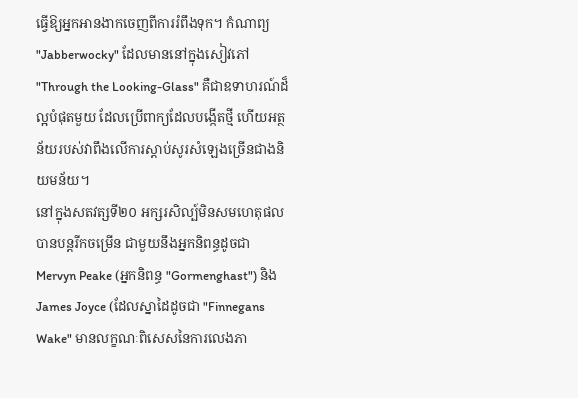ធ្វើឱ្យអ្នកអានងាកចេញពីការរំពឹងទុក។ កំណាព្យ "Jabberwocky" ដែលមាននៅក្នុងសៀវភៅ "Through the Looking-Glass" គឺជាឧទាហរណ៍ដ៏ល្អបំផុតមួយ ដែលប្រើពាក្យដែលបង្កើតថ្មី ហើយអត្ថន័យរបស់វាពឹងលើការស្តាប់សូរសំឡេងច្រើនជាងនិយមន័យ។
នៅក្នុងសតវត្សទី២០ អក្សរសិល្ប៍មិនសមហេតុផល បានបន្តរីកចម្រើន ជាមួយនឹងអ្នកនិពន្ធដូចជា Mervyn Peake (អ្នកនិពន្ធ "Gormenghast") និង James Joyce (ដែលស្នាដៃដូចជា "Finnegans Wake" មានលក្ខណៈពិសេសនៃការលេងភា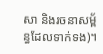សា និងរចនាសម្ព័ន្ធដែលទាក់ទង)។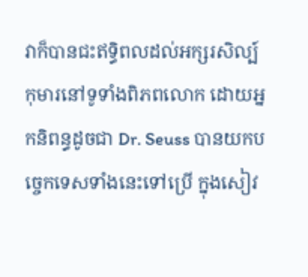វាក៏បានជះឥទ្ធិពលដល់អក្សរសិល្ប៍កុមារនៅទូទាំងពិភពលោក ដោយអ្នកនិពន្ធដូចជា Dr. Seuss បានយកបច្ចេកទេសទាំងនេះទៅប្រើ ក្នុងសៀវ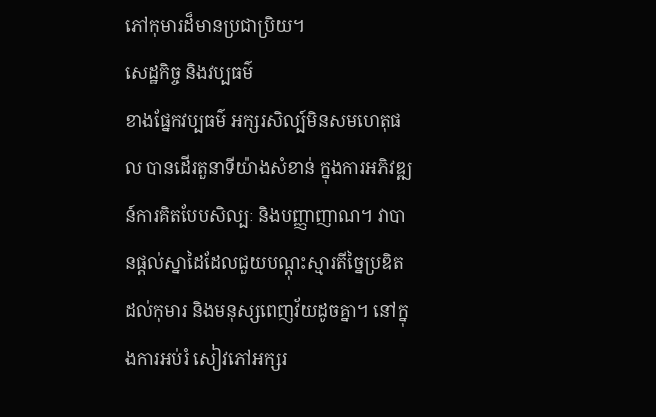ភៅកុមារដ៏មានប្រជាប្រិយ។
សេដ្ឋកិច្ច និងវប្បធម៌
ខាងផ្នែកវប្បធម៌ អក្សរសិល្ប៍មិនសមហេតុផល បានដើរតួនាទីយ៉ាងសំខាន់ ក្នុងការអភិវឌ្ឍន៍ការគិតបែបសិល្បៈ និងបញ្ញាញាណ។ វាបានផ្តល់ស្នាដៃដែលជួយបណ្តុះស្មារតីច្នៃប្រឌិតដល់កុមារ និងមនុស្សពេញវ័យដូចគ្នា។ នៅក្នុងការអប់រំ សៀវភៅអក្សរ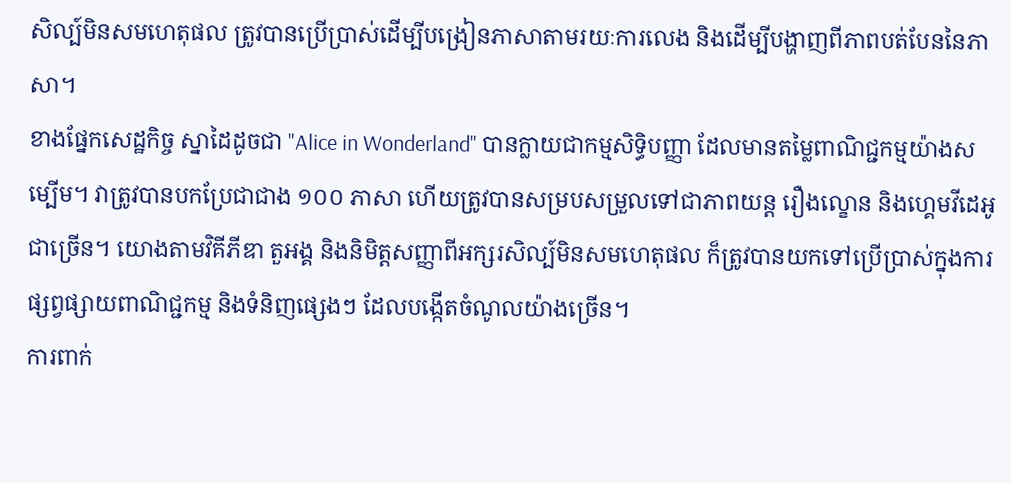សិល្ប៍មិនសមហេតុផល ត្រូវបានប្រើប្រាស់ដើម្បីបង្រៀនភាសាតាមរយៈការលេង និងដើម្បីបង្ហាញពីភាពបត់បែននៃភាសា។
ខាងផ្នែកសេដ្ឋកិច្ច ស្នាដៃដូចជា "Alice in Wonderland" បានក្លាយជាកម្មសិទ្ធិបញ្ញា ដែលមានតម្លៃពាណិជ្ជកម្មយ៉ាងសម្បើម។ វាត្រូវបានបកប្រែជាជាង ១០០ ភាសា ហើយត្រូវបានសម្របសម្រួលទៅជាភាពយន្ត រឿងល្ខោន និងហ្គេមវីដេអូជាច្រើន។ យោងតាមវិគីភីឌា តួអង្គ និងនិមិត្តសញ្ញាពីអក្សរសិល្ប៍មិនសមហេតុផល ក៏ត្រូវបានយកទៅប្រើប្រាស់ក្នុងការផ្សព្វផ្សាយពាណិជ្ជកម្ម និងទំនិញផ្សេងៗ ដែលបង្កើតចំណូលយ៉ាងច្រើន។
ការពាក់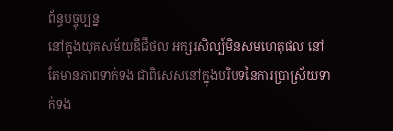ព័ន្ធបច្ចុប្បន្ន
នៅក្នុងយុគសម័យឌីជីថល អក្សរសិល្ប៍មិនសមហេតុផល នៅតែមានភាពទាក់ទង ជាពិសេសនៅក្នុងបរិបទនៃការប្រាស្រ័យទាក់ទង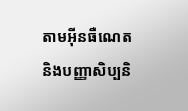តាមអ៊ីនធឺណេត និងបញ្ញាសិប្បនិ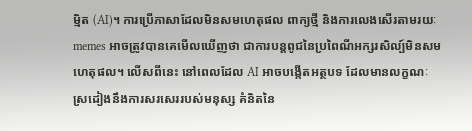ម្មិត (AI)។ ការប្រើភាសាដែលមិនសមហេតុផល ពាក្យថ្មី និងការលេងសើរតាមរយៈ memes អាចត្រូវបានគេមើលឃើញថា ជាការបន្តពូជនៃប្រពៃណីអក្សរសិល្ប៍មិនសមហេតុផល។ លើសពីនេះ នៅពេលដែល AI អាចបង្កើតអត្ថបទ ដែលមានលក្ខណៈស្រដៀងនឹងការសរសេររបស់មនុស្ស គំនិតនៃ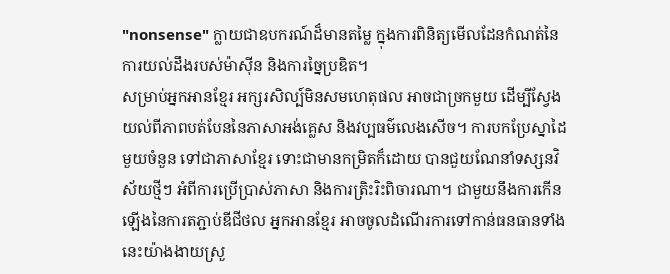"nonsense" ក្លាយជាឧបករណ៍ដ៏មានតម្លៃ ក្នុងការពិនិត្យមើលដែនកំណត់នៃការយល់ដឹងរបស់ម៉ាស៊ីន និងការច្នៃប្រឌិត។
សម្រាប់អ្នកអានខ្មែរ អក្សរសិល្ប៍មិនសមហេតុផល អាចជាច្រកមួយ ដើម្បីស្វែងយល់ពីភាពបត់បែននៃភាសាអង់គ្លេស និងវប្បធម៌លេងសើច។ ការបកប្រែស្នាដៃមួយចំនួន ទៅជាភាសាខ្មែរ ទោះជាមានកម្រិតក៏ដោយ បានជួយណែនាំទស្សនវិស័យថ្មីៗ អំពីការប្រើប្រាស់ភាសា និងការត្រិះរិះពិចារណា។ ជាមួយនឹងការកើនឡើងនៃការតភ្ជាប់ឌីជីថល អ្នកអានខ្មែរ អាចចូលដំណើរការទៅកាន់ធនធានទាំងនេះយ៉ាងងាយស្រួ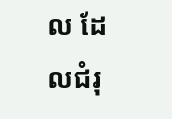ល ដែលជំរុ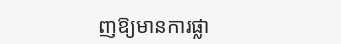ញឱ្យមានការផ្លា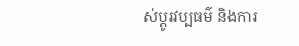ស់ប្តូរវប្បធម៌ និងការ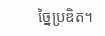ច្នៃប្រឌិត។